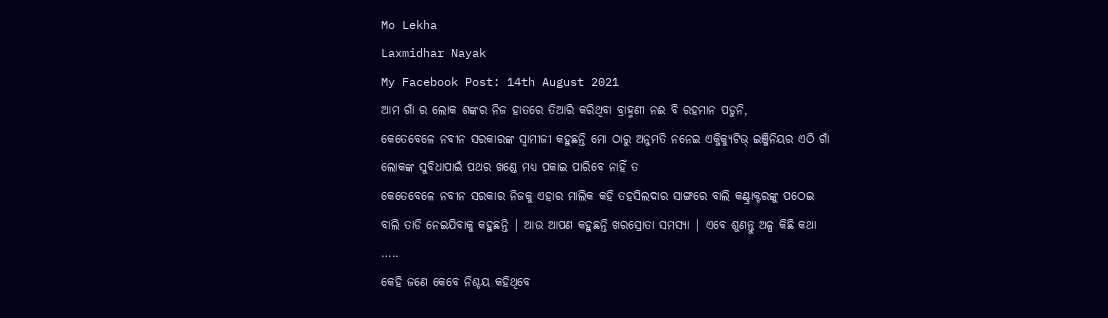Mo Lekha
Laxmidhar Nayak
My Facebook Post: 14th August 2021
ଆମ ଗାଁ ର ଲୋକ ଶଙ୍କର ନିଜ ହାତରେ ତିଆରି କରିଥିବା ବ୍ରାହ୍ମଣୀ ନଈ ବି ରହମାନ ପଡୁନି,
କେତେବେଳେ ନବୀନ ସରକାରଙ୍କ ସ୍ୱାମୀଜୀ କହୁଛନ୍ତି ମୋ ଠାରୁ ଅନୁମତି ନନେଇ ଏକ୍ଜିକ୍ୟୁଟିଭ୍ ଇଞ୍ଜିନିୟର ଏଠି ଗାଁ ଲୋକଙ୍କ ସୁବିଧାପାଇଁ ପଥର ଖଣ୍ଡେ ମଧ୍ୟ ପକାଇ ପାରିବେ ନାହିଁ ତ
କେତେବେଳେ ନବୀନ ସରକାର ନିଜକୁ ଏହାର ମାଲିକ କହି ତହସିଲଦାର ସାଙ୍ଗରେ ବାଲି କଣ୍ଟ୍ରାକ୍ଟରଙ୍କୁ ପଠେଇ ବାଲି ତାଡି ନେଇଯିବାକୁ କହୁଛନ୍ତି | ଆଉ ଆପଣ କହୁଛନ୍ତି ଖରସ୍ରୋତା ସମସ୍ୟା | ଏବେ ଶୁଣନ୍ତୁ ଅଳ୍ପ କିଛି କଥା …..
କେହି ଜଣେ କେବେ ନିଶ୍ଚୟ କହିଥିବେ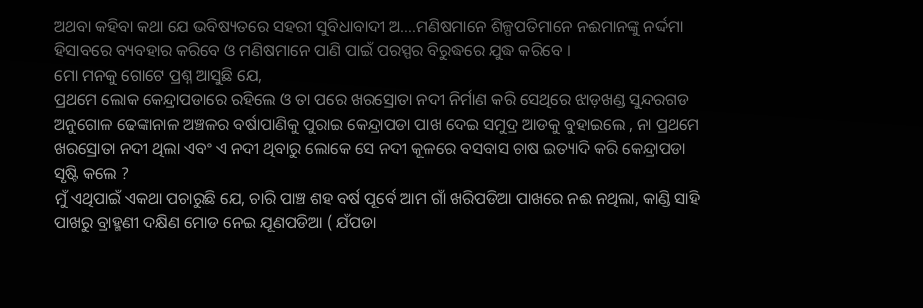ଅଥବା କହିବା କଥା ଯେ ଭବିଷ୍ୟତରେ ସହରୀ ସୁବିଧାବାଦୀ ଅ….ମଣିଷମାନେ ଶିଳ୍ପପତିମାନେ ନଈମାନଙ୍କୁ ନର୍ଦ୍ଦମା ହିସାବରେ ବ୍ୟବହାର କରିବେ ଓ ମଣିଷମାନେ ପାଣି ପାଇଁ ପରସ୍ପର ବିରୁଦ୍ଧରେ ଯୁଦ୍ଧ କରିବେ ।
ମୋ ମନକୁ ଗୋଟେ ପ୍ରଶ୍ନ ଆସୁଛି ଯେ,
ପ୍ରଥମେ ଲୋକ କେନ୍ଦ୍ରାପଡାରେ ରହିଲେ ଓ ତା ପରେ ଖରସ୍ରୋତା ନଦୀ ନିର୍ମାଣ କରି ସେଥିରେ ଝାଡ଼ଖଣ୍ଡ ସୁନ୍ଦରଗଡ ଅନୁଗୋଳ ଢେଙ୍କାନାଳ ଅଞ୍ଚଳର ବର୍ଷାପାଣିକୁ ପୁରାଇ କେନ୍ଦ୍ରାପଡା ପାଖ ଦେଇ ସମୁଦ୍ର ଆଡକୁ ବୁହାଇଲେ , ନା ପ୍ରଥମେ ଖରସ୍ରୋତା ନଦୀ ଥିଲା ଏବଂ ଏ ନଦୀ ଥିବାରୁ ଲୋକେ ସେ ନଦୀ କୂଳରେ ବସବାସ ଚାଷ ଇତ୍ୟାଦି କରି କେନ୍ଦ୍ରାପଡା ସୃଷ୍ଟି କଲେ ?
ମୁଁ ଏଥିପାଇଁ ଏକଥା ପଚାରୁଛି ଯେ, ଚାରି ପାଞ୍ଚ ଶହ ବର୍ଷ ପୂର୍ବେ ଆମ ଗାଁ ଖରିପଡିଆ ପାଖରେ ନଈ ନଥିଲା, କାଣ୍ଡି ସାହି ପାଖରୁ ବ୍ରାହ୍ମଣୀ ଦକ୍ଷିଣ ମୋଡ ନେଇ ଯୂଣପଡିଆ ( ଯଁପଡା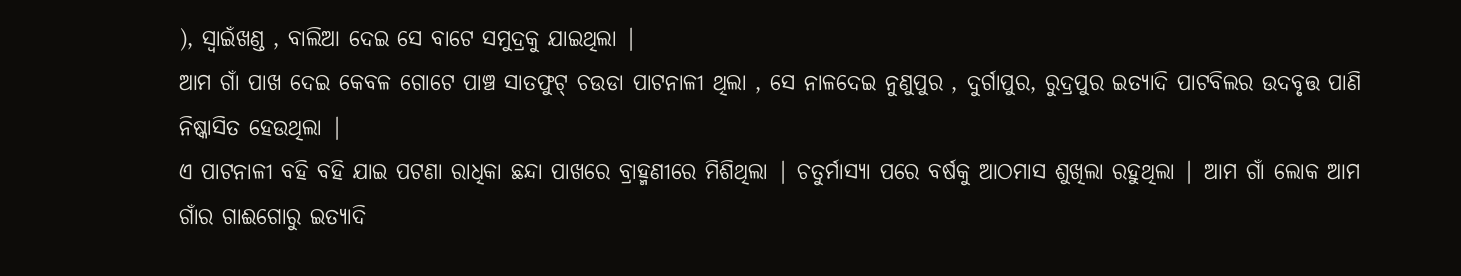), ସ୍ୱାଇଁଖଣ୍ଡ , ବାଲିଆ ଦେଇ ସେ ବାଟେ ସମୁଦ୍ରକୁ ଯାଇଥିଲା |
ଆମ ଗାଁ ପାଖ ଦେଇ କେବଳ ଗୋଟେ ପାଞ୍ଚ ସାତଫୁଟ୍ ଚଉଡା ପାଟନାଳୀ ଥିଲା , ସେ ନାଳଦେଇ ନୁଣୁପୁର , ଦୁର୍ଗାପୁର, ରୁଦ୍ରପୁର ଇତ୍ୟାଦି ପାଟବିଲର ଉଦବୃତ୍ତ ପାଣି ନିଷ୍କାସିତ ହେଉଥିଲା |
ଏ ପାଟନାଳୀ ବହି ବହି ଯାଇ ପଟଣା ରାଧିକା ଛନ୍ଦା ପାଖରେ ବ୍ରାହ୍ମଣୀରେ ମିଶିଥିଲା | ଚତୁର୍ମାସ୍ୟା ପରେ ବର୍ଷକୁ ଆଠମାସ ଶୁଖିଲା ରହୁଥିଲା | ଆମ ଗାଁ ଲୋକ ଆମ ଗାଁର ଗାଈଗୋରୁ ଇତ୍ୟାଦି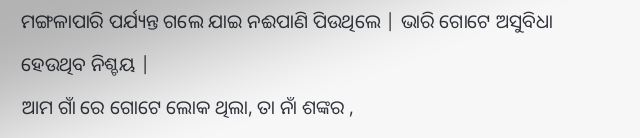ମଙ୍ଗଳାପାରି ପର୍ଯ୍ୟନ୍ତ ଗଲେ ଯାଇ ନଈପାଣି ପିଉଥିଲେ | ଭାରି ଗୋଟେ ଅସୁବିଧା ହେଉଥିବ ନିଶ୍ଚୟ |
ଆମ ଗାଁ ରେ ଗୋଟେ ଲୋକ ଥିଲା, ତା ନାଁ ଶଙ୍କର ,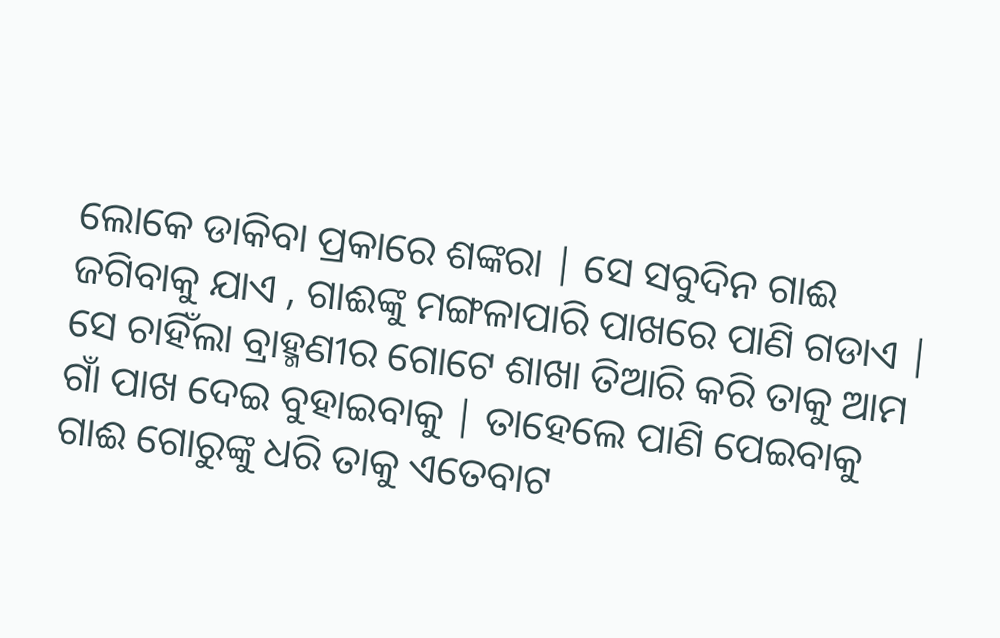ଲୋକେ ଡାକିବା ପ୍ରକାରେ ଶଙ୍କରା | ସେ ସବୁଦିନ ଗାଈ ଜଗିବାକୁ ଯାଏ , ଗାଈଙ୍କୁ ମଙ୍ଗଳାପାରି ପାଖରେ ପାଣି ଗଡାଏ | ସେ ଚାହିଁଲା ବ୍ରାହ୍ମଣୀର ଗୋଟେ ଶାଖା ତିଆରି କରି ତାକୁ ଆମ ଗାଁ ପାଖ ଦେଇ ବୁହାଇବାକୁ | ତାହେଲେ ପାଣି ପେଇବାକୁ ଗାଈ ଗୋରୁଙ୍କୁ ଧରି ତାକୁ ଏତେବାଟ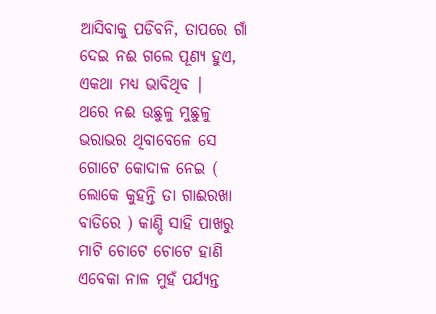ଆସିବାକୁ ପଡିବନି, ତାପରେ ଗାଁ ଦେଇ ନଈ ଗଲେ ପୂଣ୍ୟ ହୁଏ, ଏକଥା ମଧ୍ୟ ଭାବିଥିବ |
ଥରେ ନଈ ଉଛୁଳୁ ମୁଛୁଳୁ ଭରାଭର ଥିବାବେଳେ ସେ ଗୋଟେ କୋଦାଳ ନେଇ ( ଲୋକେ କୁହନ୍ତି ତା ଗାଈରଖା ବାଡିରେ ) କାଣ୍ଡି ସାହି ପାଖରୁ ମାଟି ଚୋଟେ ଚୋଟେ ହାଣି ଏବେକା ନାଳ ମୁହଁ ପର୍ଯ୍ୟନ୍ତ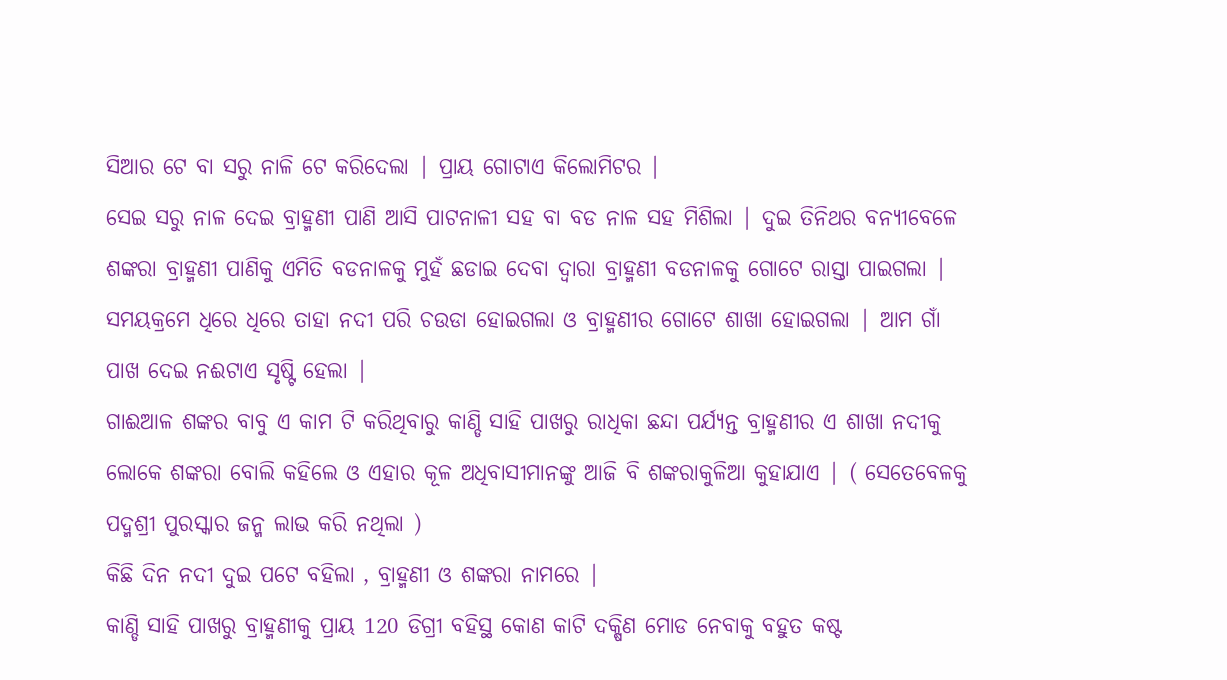ସିଆର ଟେ ବା ସରୁ ନାଳି ଟେ କରିଦେଲା | ପ୍ରାୟ ଗୋଟାଏ କିଲୋମିଟର |
ସେଇ ସରୁ ନାଳ ଦେଇ ବ୍ରାହ୍ମଣୀ ପାଣି ଆସି ପାଟନାଳୀ ସହ ବା ବଡ ନାଳ ସହ ମିଶିଲା | ଦୁଇ ତିନିଥର ବନ୍ୟୀବେଳେ ଶଙ୍କରା ବ୍ରାହ୍ମଣୀ ପାଣିକୁ ଏମିତି ବଡନାଳକୁ ମୁହଁ ଛଡାଇ ଦେବା ଦ୍ୱାରା ବ୍ରାହ୍ମଣୀ ବଡନାଳକୁ ଗୋଟେ ରାସ୍ତା ପାଇଗଲା |
ସମୟକ୍ରମେ ଧିରେ ଧିରେ ତାହା ନଦୀ ପରି ଚଉଡା ହୋଇଗଲା ଓ ବ୍ରାହ୍ମଣୀର ଗୋଟେ ଶାଖା ହୋଇଗଲା | ଆମ ଗାଁ ପାଖ ଦେଇ ନଈଟାଏ ସୃଷ୍ଟି ହେଲା |
ଗାଈଆଳ ଶଙ୍କର ବାବୁ ଏ କାମ ଟି କରିଥିବାରୁ କାଣ୍ଡି ସାହି ପାଖରୁ ରାଧିକା ଛନ୍ଦା ପର୍ଯ୍ୟନ୍ତ ବ୍ରାହ୍ମଣୀର ଏ ଶାଖା ନଦୀକୁ ଲୋକେ ଶଙ୍କରା ବୋଲି କହିଲେ ଓ ଏହାର କୂଳ ଅଧିବାସୀମାନଙ୍କୁ ଆଜି ବି ଶଙ୍କରାକୁଳିଆ କୁହାଯାଏ | ( ସେତେବେଳକୁ ପଦ୍ମଶ୍ରୀ ପୁରସ୍କାର ଜନ୍ମ ଲାଭ କରି ନଥିଲା )
କିଛି ଦିନ ନଦୀ ଦୁଇ ପଟେ ବହିଲା , ବ୍ରାହ୍ମଣୀ ଓ ଶଙ୍କରା ନାମରେ |
କାଣ୍ଡି ସାହି ପାଖରୁ ବ୍ରାହ୍ମଣୀକୁ ପ୍ରାୟ 120 ଡିଗ୍ରୀ ବହିସ୍ଥ କୋଣ କାଟି ଦକ୍ଷିଣ ମୋଡ ନେବାକୁ ବହୁତ କଷ୍ଟ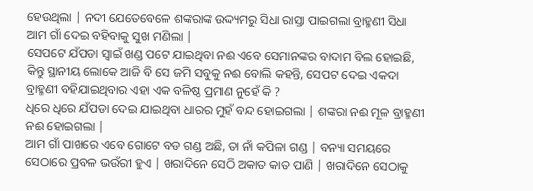ହେଉଥିଲା | ନଦୀ ଯେତେବେଳେ ଶଙ୍କରାଙ୍କ ଉଦ୍ଦ୍ୟମରୁ ସିଧା ରାସ୍ତା ପାଇଗଲା ବ୍ରାହ୍ମଣୀ ସିଧା ଆମ ଗାଁ ଦେଇ ବହିବାକୁ ସୁଖ ମଣିଲା |
ସେପଟେ ଯଁପଡା ସ୍ୱାଇଁ ଖଣ୍ଡ ପଟେ ଯାଇଥିବା ନଈ ଏବେ ସେମାନଙ୍କର ବାଦାମ ବିଲ ହୋଇଛି, କିନ୍ତୁ ସ୍ଥାନୀୟ ଲୋକେ ଆଜି ବି ସେ ଜମି ସବୁକୁ ନଈ ବୋଲି କହନ୍ତି, ସେପଟ ଦେଇ ଏକଦା ବ୍ରାହ୍ମଣୀ ବହିଯାଇଥିବାର ଏହା ଏକ ବଳିଷ୍ଠ ପ୍ରମାଣ ନୁହେଁ କି ?
ଧିରେ ଧିରେ ଯଁପଡା ଦେଇ ଯାଇଥିବା ଧାରର ମୁହଁ ବନ୍ଦ ହୋଇଗଲା | ଶଙ୍କରା ନଈ ମୂଳ ବ୍ରାହ୍ମଣୀ ନଈ ହୋଇଗଲା |
ଆମ ଗାଁ ପାଖରେ ଏବେ ଗୋଟେ ବଡ ଗଣ୍ଡ ଅଛି, ତା ନାଁ କପିଳା ଗଣ୍ଡ | ବନ୍ୟା ସମୟରେ ସେଠାରେ ପ୍ରବଳ ଭଉଁରୀ ହୁଏ | ଖରାଦିନେ ସେଠି ଅକାତ କାତ ପାଣି | ଖରାଦିନେ ସେଠାକୁ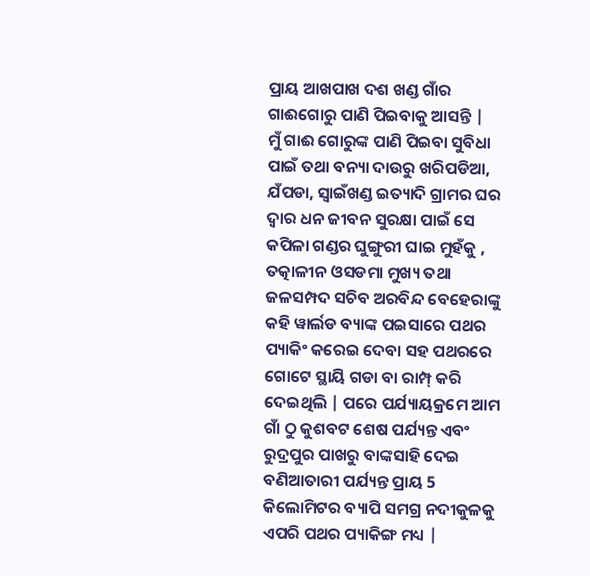ପ୍ରାୟ ଆଖପାଖ ଦଶ ଖଣ୍ଡ ଗାଁର ଗାଈଗୋରୁ ପାଣି ପିଇବାକୁ ଆସନ୍ତି |
ମୁଁ ଗାଈ ଗୋରୁଙ୍କ ପାଣି ପିଇବା ସୁବିଧା ପାଇଁ ତଥା ବନ୍ୟା ଦାଉରୁ ଖରିପଡିଆ, ଯଁପଡା, ସ୍ୱାଇଁଖଣ୍ଡ ଇତ୍ୟାଦି ଗ୍ରାମର ଘର ଦ୍ୱାର ଧନ ଜୀବନ ସୁରକ୍ଷା ପାଇଁ ସେ କପିଳା ଗଣ୍ଡର ଘୁଙ୍ଗୁରୀ ଘାଇ ମୁହଁକୁ , ତତ୍କାଳୀନ ଓସଡମା ମୁଖ୍ୟ ତଥା ଜଳସମ୍ପଦ ସଚିବ ଅରବିନ୍ଦ ବେହେରାଙ୍କୁ କହି ୱାର୍ଲଡ ବ୍ୟାଙ୍କ ପଇସାରେ ପଥର ପ୍ୟାକିଂ କରେଇ ଦେବା ସହ ପଥରରେ ଗୋଟେ ସ୍ଥାୟି ଗଡା ବା ରାମ୍ପ୍ କରି ଦେଇଥିଲି | ପରେ ପର୍ଯ୍ୟାୟକ୍ରମେ ଆମ ଗାଁ ଠୁ କୁଶବଟ ଶେଷ ପର୍ଯ୍ୟନ୍ତ ଏବଂ ରୁଦ୍ରପୁର ପାଖରୁ ବାଙ୍କସାହି ଦେଇ ବଣିଆତାରୀ ପର୍ଯ୍ୟନ୍ତ ପ୍ରାୟ 5 କିଲୋମିଟର ବ୍ୟାପି ସମଗ୍ର ନଦୀକୁଳକୁ ଏପରି ପଥର ପ୍ୟାକିଙ୍ଗ ମଧ୍ୟ |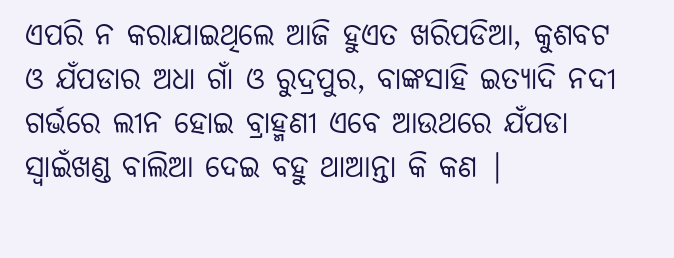ଏପରି ନ କରାଯାଇଥିଲେ ଆଜି ହୁଏତ ଖରିପଡିଆ, କୁଶବଟ ଓ ଯଁପଡାର ଅଧା ଗାଁ ଓ ରୁଦ୍ରପୁର, ବାଙ୍କସାହି ଇତ୍ୟାଦି ନଦୀ ଗର୍ଭରେ ଲୀନ ହୋଇ ବ୍ରାହ୍ମଣୀ ଏବେ ଆଉଥରେ ଯଁପଡା ସ୍ୱାଇଁଖଣ୍ଡ ବାଲିଆ ଦେଇ ବହୁ ଥାଆନ୍ତା କି କଣ |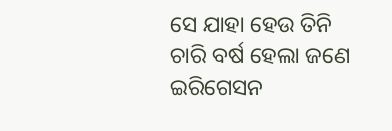ସେ ଯାହା ହେଉ ତିନି ଚାରି ବର୍ଷ ହେଲା ଜଣେ ଇରିଗେସନ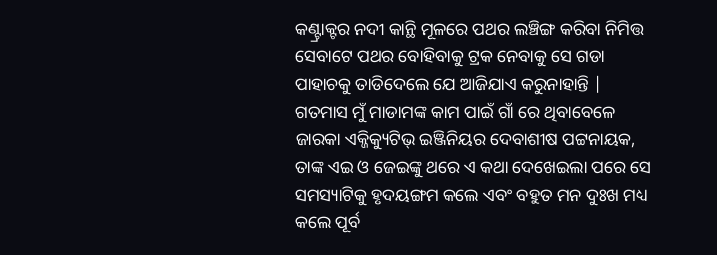କଣ୍ଟ୍ରାକ୍ଟର ନଦୀ କାନ୍ଥି ମୂଳରେ ପଥର ଲଞ୍ଚିଙ୍ଗ କରିବା ନିମିତ୍ତ ସେବାଟେ ପଥର ବୋହିବାକୁ ଟ୍ରକ ନେବାକୁ ସେ ଗଡା ପାହାଚକୁ ତାଡିଦେଲେ ଯେ ଆଜିଯାଏ କରୁନାହାନ୍ତି |
ଗତମାସ ମୁଁ ମାଡାମଙ୍କ କାମ ପାଇଁ ଗାଁ ରେ ଥିବାବେଳେ ଜାରକା ଏକ୍ଜିକ୍ୟୁଟିଭ୍ ଇଞ୍ଜିନିୟର ଦେବାଶୀଷ ପଟ୍ଟନାୟକ, ତାଙ୍କ ଏଇ ଓ ଜେଇଙ୍କୁ ଥରେ ଏ କଥା ଦେଖେଇଲା ପରେ ସେ ସମସ୍ୟାଟିକୁ ହୃଦୟଙ୍ଗମ କଲେ ଏବଂ ବହୁତ ମନ ଦୁଃଖ ମଧ୍ୟ କଲେ ପୂର୍ବ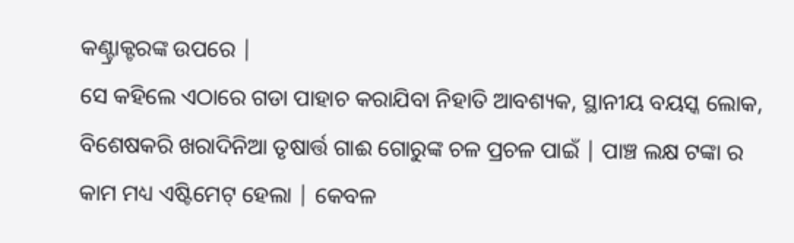କଣ୍ଟ୍ରାକ୍ଟରଙ୍କ ଉପରେ |
ସେ କହିଲେ ଏଠାରେ ଗଡା ପାହାଚ କରାଯିବା ନିହାତି ଆବଶ୍ୟକ, ସ୍ଥାନୀୟ ବୟସ୍କ ଲୋକ, ବିଶେଷକରି ଖରାଦିନିଆ ତୃଷାର୍ତ୍ତ ଗାଈ ଗୋରୁଙ୍କ ଚଳ ପ୍ରଚଳ ପାଇଁ | ପାଞ୍ଚ ଲକ୍ଷ ଟଙ୍କା ର କାମ ମଧ୍ୟ ଏଷ୍ଟିମେଟ୍ ହେଲା | କେବଳ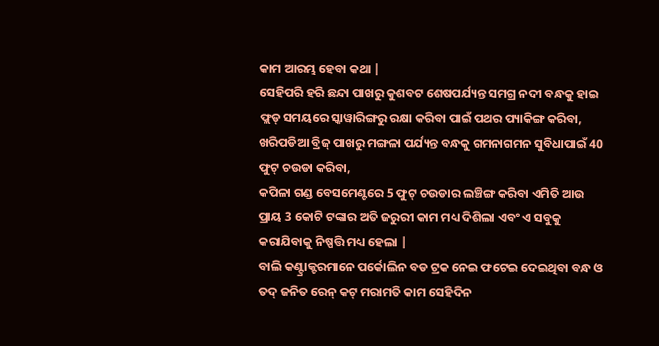କାମ ଆରମ୍ଭ ହେବା କଥା |
ସେହିପରି ହରି ଛନ୍ଦା ପାଖରୁ କୁଶବଟ ଶେଷପର୍ଯ୍ୟନ୍ତ ସମଗ୍ର ନଦୀ ବନ୍ଧକୁ ହାଇ ଫ୍ଲଡ୍ ସମୟରେ ସ୍କାୱାରିଙ୍ଗରୁ ରକ୍ଷା କରିବା ପାଇଁ ପଥର ପ୍ୟାକିଙ୍ଗ କରିବା,
ଖରିପଡିଆ ବ୍ରିଜ୍ ପାଖରୁ ମଙ୍ଗଳା ପର୍ଯ୍ୟନ୍ତ ବନ୍ଧକୁ ଗମନାଗମନ ସୁବିଧାପାଇଁ 40 ଫୁଟ୍ ଚଉଡା କରିବା,
କପିଳା ଗଣ୍ଡ ବେସମେଣ୍ଟରେ 5 ଫୁଟ୍ ଚଉଡାର ଲଞ୍ଚିଙ୍ଗ କରିବା ଏମିତି ଆଉ ପ୍ରାୟ 3 କୋଟି ଟଙ୍କାର ଅତି ଜରୁରୀ କାମ ମଧ୍ୟ ଦିଶିଲା ଏବଂ ଏ ସବୁକୁ କରାଯିବାକୁ ନିଷ୍ପତ୍ତି ମଧ୍ୟ ହେଲା |
ବାଲି କଣ୍ଟ୍ରାକ୍ଟରମାନେ ପର୍କୋଲିନ ବଡ ଟ୍ରକ ନେଇ ଫଟେଇ ଦେଇଥିବା ବନ୍ଧ ଓ ତଦ୍ ଜନିତ ରେନ୍ କଟ୍ ମରାମତି କାମ ସେହିଦିନ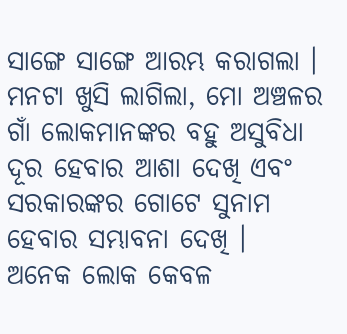ସାଙ୍ଗେ ସାଙ୍ଗେ ଆରମ୍ଭ କରାଗଲା ।
ମନଟା ଖୁସି ଲାଗିଲା, ମୋ ଅଞ୍ଚଳର ଗାଁ ଲୋକମାନଙ୍କର ବହୁ ଅସୁବିଧା ଦୂର ହେବାର ଆଶା ଦେଖି ଏବଂ ସରକାରଙ୍କର ଗୋଟେ ସୁନାମ ହେବାର ସମ୍ଭାବନା ଦେଖି ।
ଅନେକ ଲୋକ କେବଳ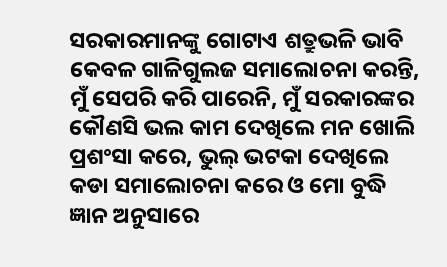ସରକାରମାନଙ୍କୁ ଗୋଟାଏ ଶତ୍ରୁଭଳି ଭାବି କେବଳ ଗାଳିଗୁଲଜ ସମାଲୋଚନା କରନ୍ତି, ମୁଁ ସେପରି କରି ପାରେନି, ମୁଁ ସରକାରଙ୍କର କୌଣସି ଭଲ କାମ ଦେଖିଲେ ମନ ଖୋଲି ପ୍ରଶଂସା କରେ, ଭୁଲ୍ ଭଟକା ଦେଖିଲେ କଡା ସମାଲୋଚନା କରେ ଓ ମୋ ବୁଦ୍ଧି ଜ୍ଞାନ ଅନୁସାରେ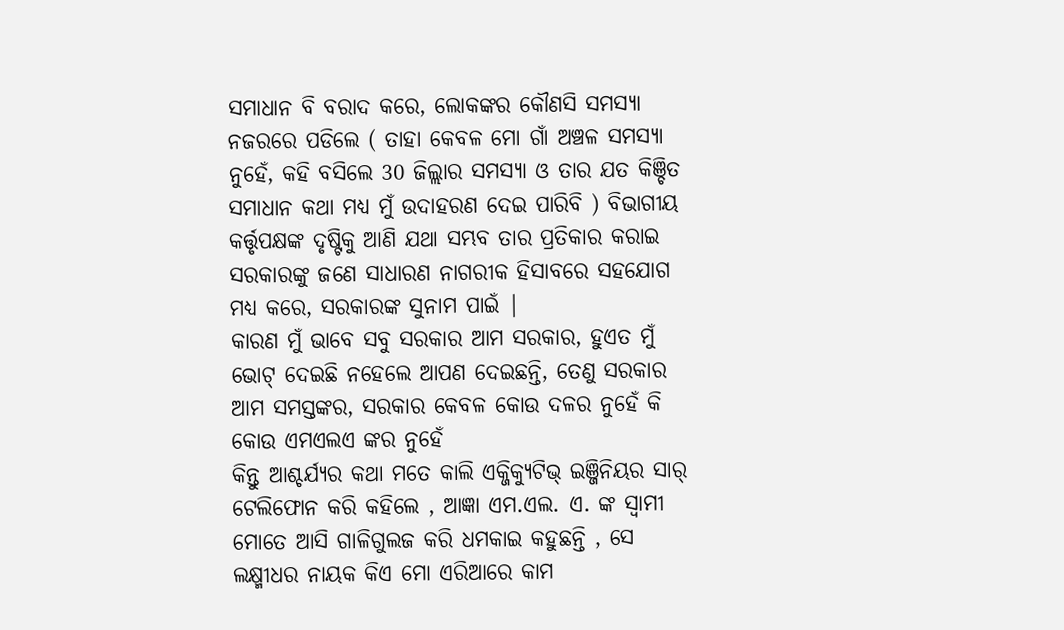ସମାଧାନ ବି ବରାଦ କରେ, ଲୋକଙ୍କର କୌଣସି ସମସ୍ୟା ନଜରରେ ପଡିଲେ ( ତାହା କେବଳ ମୋ ଗାଁ ଅଞ୍ଚଳ ସମସ୍ୟା ନୁହେଁ, କହି ବସିଲେ 30 ଜିଲ୍ଲାର ସମସ୍ୟା ଓ ତାର ଯତ କିଞ୍ଚିତ ସମାଧାନ କଥା ମଧ୍ୟ ମୁଁ ଉଦାହରଣ ଦେଇ ପାରିବି ) ବିଭାଗୀୟ କର୍ତ୍ତୃପକ୍ଷଙ୍କ ଦୃଷ୍ଟିକୁ ଆଣି ଯଥା ସମ୍ଭବ ତାର ପ୍ରତିକାର କରାଇ ସରକାରଙ୍କୁ ଜଣେ ସାଧାରଣ ନାଗରୀକ ହିସାବରେ ସହଯୋଗ ମଧ୍ୟ କରେ, ସରକାରଙ୍କ ସୁନାମ ପାଇଁ |
କାରଣ ମୁଁ ଭାବେ ସବୁ ସରକାର ଆମ ସରକାର, ହୁଏତ ମୁଁ ଭୋଟ୍ ଦେଇଛି ନହେଲେ ଆପଣ ଦେଇଛନ୍ତି, ତେଣୁ ସରକାର ଆମ ସମସ୍ତଙ୍କର, ସରକାର କେବଳ କୋଉ ଦଳର ନୁହେଁ କି କୋଉ ଏମଏଲଏ ଙ୍କର ନୁହେଁ
କିନ୍ତୁ ଆଶ୍ଚର୍ଯ୍ୟର କଥା ମତେ କାଲି ଏକ୍ଜିକ୍ୟୁଟିଭ୍ ଇଞ୍ଜିନିୟର ସାର୍ ଟେଲିଫୋନ କରି କହିଲେ , ଆଜ୍ଞା ଏମ.ଏଲ. ଏ. ଙ୍କ ସ୍ୱାମୀ ମୋତେ ଆସି ଗାଳିଗୁଲଜ କରି ଧମକାଇ କହୁଛନ୍ତି , ସେ ଲକ୍ଷ୍ମୀଧର ନାୟକ କିଏ ମୋ ଏରିଆରେ କାମ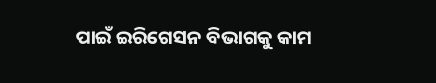ପାଇଁ ଇରିଗେସନ ବିଭାଗକୁ କାମ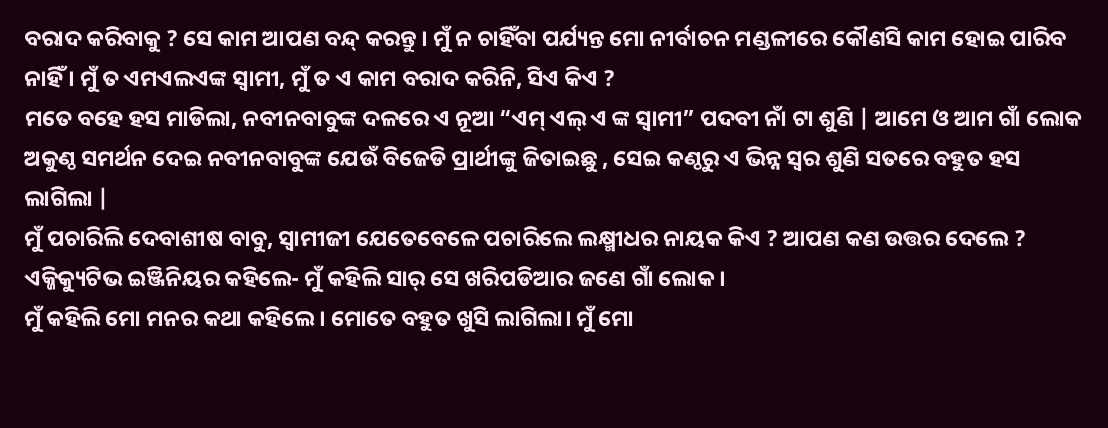ବରାଦ କରିବାକୁ ? ସେ କାମ ଆପଣ ବନ୍ଦ୍ କରନ୍ତୁ । ମୁଁ ନ ଚାହିଁବା ପର୍ଯ୍ୟନ୍ତ ମୋ ନୀର୍ବାଚନ ମଣ୍ଡଳୀରେ କୌଣସି କାମ ହୋଇ ପାରିବ ନାହିଁ । ମୁଁ ତ ଏମଏଲଏଙ୍କ ସ୍ୱାମୀ, ମୁଁ ତ ଏ କାମ ବରାଦ କରିନି, ସିଏ କିଏ ?
ମତେ ବହେ ହସ ମାଡିଲା, ନବୀନବାବୁଙ୍କ ଦଳରେ ଏ ନୂଆ “ଏମ୍ ଏଲ୍ ଏ ଙ୍କ ସ୍ୱାମୀ” ପଦବୀ ନାଁ ଟା ଶୁଣି | ଆମେ ଓ ଆମ ଗାଁ ଲୋକ ଅକୁଣ୍ଠ ସମର୍ଥନ ଦେଇ ନବୀନବାବୁଙ୍କ ଯେଉଁ ବିଜେଡି ପ୍ରାର୍ଥୀଙ୍କୁ ଜିତାଇଛୁ , ସେଇ କଣ୍ଠରୁ ଏ ଭିନ୍ନ ସ୍ୱର ଶୁଣି ସତରେ ବହୁତ ହସ ଲାଗିଲା |
ମୁଁ ପଚାରିଲି ଦେବାଶୀଷ ବାବୁ, ସ୍ୱାମୀଜୀ ଯେତେବେଳେ ପଚାରିଲେ ଲକ୍ଷ୍ମୀଧର ନାୟକ କିଏ ? ଆପଣ କଣ ଉତ୍ତର ଦେଲେ ?
ଏକ୍ଜିକ୍ୟୁଟିଭ ଇଞ୍ଜିନିୟର କହିଲେ- ମୁଁ କହିଲି ସାର୍ ସେ ଖରିପଡିଆର ଜଣେ ଗାଁ ଲୋକ ।
ମୁଁ କହିଲି ମୋ ମନର କଥା କହିଲେ । ମୋତେ ବହୁତ ଖୁସି ଲାଗିଲା। ମୁଁ ମୋ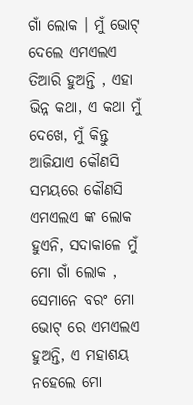ଗାଁ ଲୋକ । ମୁଁ ଭୋଟ୍ ଦେଲେ ଏମଏଲଏ ତିଆରି ହୁଅନ୍ତି , ଏହା ଭିନ୍ନ କଥା, ଏ କଥା ମୁଁ ଦେଖେ, ମୁଁ କିନ୍ତୁ ଆଜିଯାଏ କୌଣସି ସମୟରେ କୌଣସି ଏମଏଲଏ ଙ୍କ ଲୋକ ହୁଏନି, ସଦାକାଳେ ମୁଁ ମୋ ଗାଁ ଲୋକ , ସେମାନେ ବରଂ ମୋ ଭୋଟ୍ ରେ ଏମଏଲଏ ହୁଅନ୍ତି, ଏ ମହାଶୟ ନହେଲେ ମୋ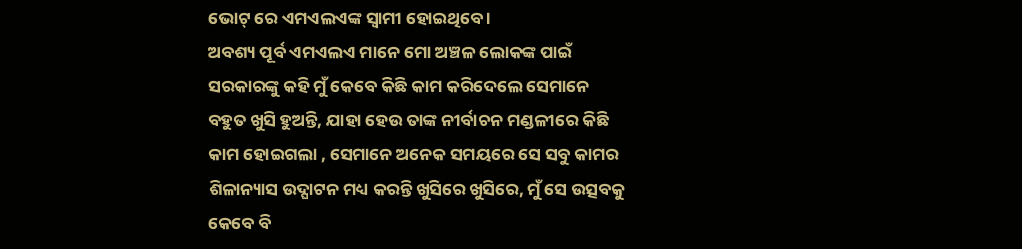ଭୋଟ୍ ରେ ଏମଏଲଏଙ୍କ ସ୍ୱାମୀ ହୋଇଥିବେ ।
ଅବଶ୍ୟ ପୂର୍ବ ଏମଏଲଏ ମାନେ ମୋ ଅଞ୍ଚଳ ଲୋକଙ୍କ ପାଇଁ ସରକାରଙ୍କୁ କହି ମୁଁ କେବେ କିଛି କାମ କରିଦେଲେ ସେମାନେ ବହୁତ ଖୁସି ହୁଅନ୍ତି, ଯାହା ହେଉ ତାଙ୍କ ନୀର୍ବାଚନ ମଣ୍ଡଳୀରେ କିଛି କାମ ହୋଇଗଲା , ସେମାନେ ଅନେକ ସମୟରେ ସେ ସବୁ କାମର ଶିଳାନ୍ୟାସ ଉଦ୍ଘାଟନ ମଧ୍ୟ କରନ୍ତି ଖୁସିରେ ଖୁସିରେ, ମୁଁ ସେ ଉତ୍ସବକୁ କେବେ ବି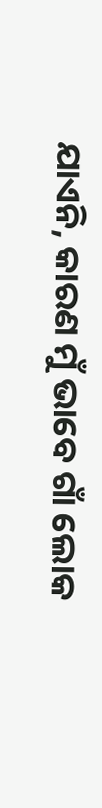ଯାଏନି, କାରଣ ମୁଁ ଭାବେ ଗାଁ ଲୋକ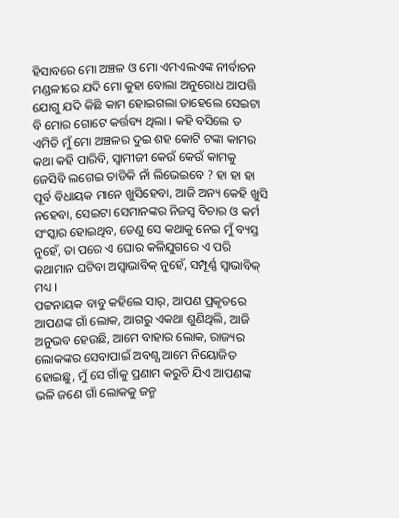ହିସାବରେ ମୋ ଅଞ୍ଚଳ ଓ ମୋ ଏମଏଲଏଙ୍କ ନୀର୍ବାଚନ ମଣ୍ଡଳୀରେ ଯଦି ମୋ କୁହା ବୋଲା ଅନୁରୋଧ ଆପତ୍ତି ଯୋଗୁ ଯଦି କିଛି କାମ ହୋଇଗଲା ତାହେଲେ ସେଇଟା ବି ମୋର ଗୋଟେ କର୍ତ୍ତବ୍ୟ ଥିଲା । କହି ବସିଲେ ତ ଏମିତି ମୁଁ ମୋ ଅଞ୍ଚଳର ଦୁଇ ଶହ କୋଟି ଟଙ୍କା କାମର କଥା କହି ପାରିବି, ସ୍ୱାମୀଜୀ କେଉଁ କେଉଁ କାମକୁ ଜେସିବି ଲଗେଇ ତାଡିକି ନାଁ ଲିଭେଇବେ ? ହା ହା ହା
ପୂର୍ବ ବିଧାୟକ ମାନେ ଖୁସିହେବା, ଆଜି ଅନ୍ୟ କେହି ଖୁସି ନହେବା, ସେଇଟା ସେମାନଙ୍କର ନିଜସ୍ୱ ବିଚାର ଓ କର୍ମ ସଂସ୍କାର ହୋଇଥିବ, ତେଣୁ ସେ କଥାକୁ ନେଇ ମୁଁ ବ୍ୟସ୍ତ ନୁହେଁ, ତା ପରେ ଏ ଘୋର କଳିଯୁଗରେ ଏ ପରି କଥାମାନ ଘଟିବା ଅସ୍ୱାଭାବିକ୍ ନୁହେଁ, ସମ୍ପୂର୍ଣ୍ଣ ସ୍ୱାଭାବିକ୍ ମଧ୍ୟ ।
ପଟ୍ଟନାୟକ ବାବୁ କହିଲେ ସାର୍, ଆପଣ ପ୍ରକୃତରେ ଆପଣଙ୍କ ଗାଁ ଲୋକ, ଆଗରୁ ଏକଥା ଶୁଣିଥିଲି, ଆଜି ଅନୁଭବ ହେଉଛି, ଆମେ ବାହାର ଲୋକ, ରାଜ୍ୟର ଲୋକଙ୍କର ସେବାପାଇଁ ଅବଶ୍ଯ ଆମେ ନିୟୋଜିତ ହୋଇଛୁ, ମୁଁ ସେ ଗାଁକୁ ପ୍ରଣାମ କରୁଚି ଯିଏ ଆପଣଙ୍କ ଭଳି ଜଣେ ଗାଁ ଲୋକକୁ ଜନ୍ମ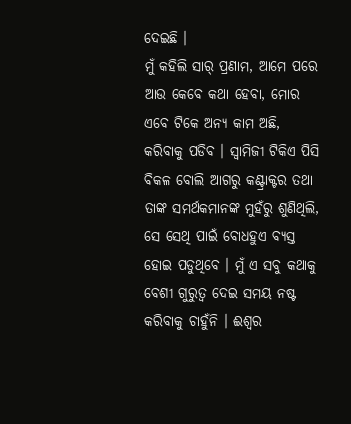ଦେଇଛି ।
ମୁଁ କହିଲି ସାର୍ ପ୍ରଣାମ, ଆମେ ପରେ ଆଉ କେବେ କଥା ହେବା, ମୋର ଏବେ ଟିକେ ଅନ୍ୟ କାମ ଅଛି, କରିବାକୁ ପଡିବ । ସ୍ୱାମିଜୀ ଟିକିଏ ପିସି ବିକଳ ବୋଲି ଆଗରୁ କଣ୍ଟ୍ରାକ୍ଟର ତଥା ତାଙ୍କ ସମର୍ଥକମାନଙ୍କ ମୁହଁରୁ ଶୁଣିଥିଲି, ସେ ସେଥି ପାଇଁ ବୋଧହୁଏ ବ୍ୟସ୍ତ ହୋଇ ପଡୁଥିବେ । ମୁଁ ଏ ସବୁ କଥାକୁ ବେଶୀ ଗୁରୁତ୍ୱ ଦେଇ ସମୟ ନଷ୍ଟ କରିବାକୁ ଚାହୁଁନି । ଈଶ୍ୱର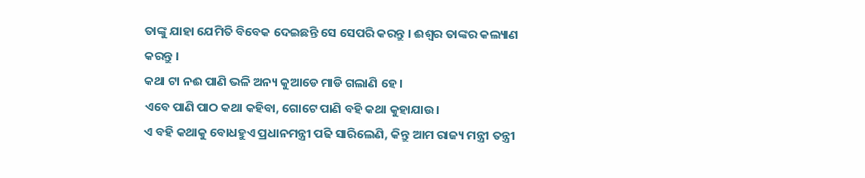ତାଙ୍କୁ ଯାହା ଯେମିତି ବିବେକ ଦେଇଛନ୍ତି ସେ ସେପରି କରନ୍ତୁ । ଈଶ୍ୱର ତାଙ୍କର କଲ୍ୟାଣ କରନ୍ତୁ ।
କଥା ଟା ନଈ ପାଣି ଭଳି ଅନ୍ୟ କୁଆଡେ ମାଡି ଗଲାଣି ହେ ।
ଏବେ ପାଣି ପାଠ କଥା କହିବା, ଗୋଟେ ପାଣି ବହି କଥା କୁହାଯାଉ।
ଏ ବହି କଥାକୁ ବୋଧହୁଏ ପ୍ରଧାନମନ୍ତ୍ରୀ ପଢି ସାରିଲେଣି, କିନ୍ତୁ ଆମ ରାଜ୍ୟ ମନ୍ତ୍ରୀ ତନ୍ତ୍ରୀ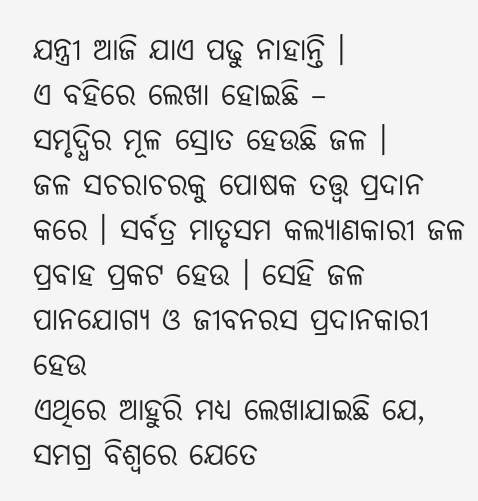ଯନ୍ତ୍ରୀ ଆଜି ଯାଏ ପଢୁ ନାହାନ୍ତି ।
ଏ ବହିରେ ଲେଖା ହୋଇଛି –
ସମୃଦ୍ଧିର ମୂଳ ସ୍ରୋତ ହେଉଛି ଜଳ ।
ଜଳ ସଚରାଚରକୁ ପୋଷକ ତତ୍ତ୍ୱ ପ୍ରଦାନ କରେ । ସର୍ବତ୍ର ମାତୃସମ କଲ୍ୟାଣକାରୀ ଜଳ ପ୍ରବାହ ପ୍ରକଟ ହେଉ । ସେହି ଜଳ ପାନଯୋଗ୍ୟ ଓ ଜୀବନରସ ପ୍ରଦାନକାରୀ ହେଉ
ଏଥିରେ ଆହୁରି ମଧ୍ୟ ଲେଖାଯାଇଛି ଯେ,
ସମଗ୍ର ବିଶ୍ୱରେ ଯେତେ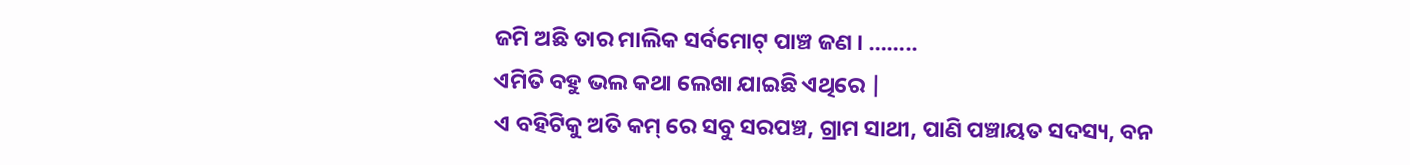ଜମି ଅଛି ତାର ମାଲିକ ସର୍ବମୋଟ୍ ପାଞ୍ଚ ଜଣ । ……..
ଏମିତି ବହୁ ଭଲ କଥା ଲେଖା ଯାଇଛି ଏଥିରେ |
ଏ ବହିଟିକୁ ଅତି କମ୍ ରେ ସବୁ ସରପଞ୍ଚ, ଗ୍ରାମ ସାଥୀ, ପାଣି ପଞ୍ଚାୟତ ସଦସ୍ୟ, ବନ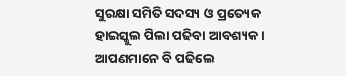ସୁରକ୍ଷା ସମିତି ସଦସ୍ୟ ଓ ପ୍ରତ୍ୟେକ ହାଇସ୍କୁଲ ପିଲା ପଢିବା ଆବଶ୍ୟକ ।
ଆପଣମାନେ ବି ପଢିଲେ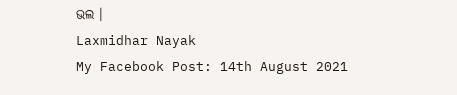ଭଲ ।
Laxmidhar Nayak
My Facebook Post: 14th August 2021